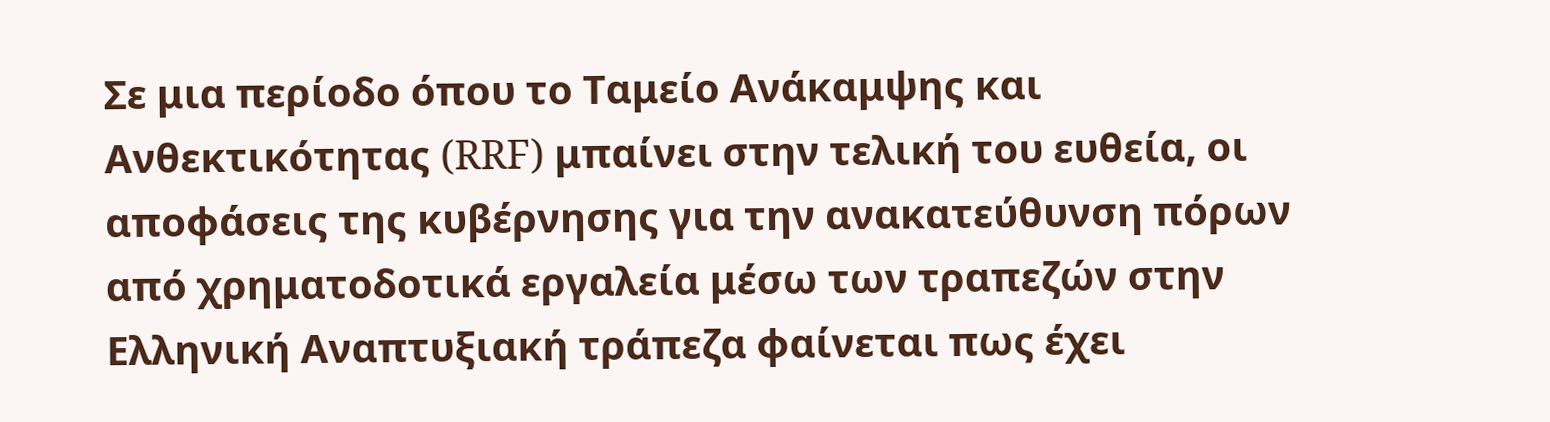Σε μια περίοδο όπου το Ταμείο Ανάκαμψης και Ανθεκτικότητας (RRF) μπαίνει στην τελική του ευθεία, οι αποφάσεις της κυβέρνησης για την ανακατεύθυνση πόρων από χρηματοδοτικά εργαλεία μέσω των τραπεζών στην Ελληνική Αναπτυξιακή τράπεζα φαίνεται πως έχει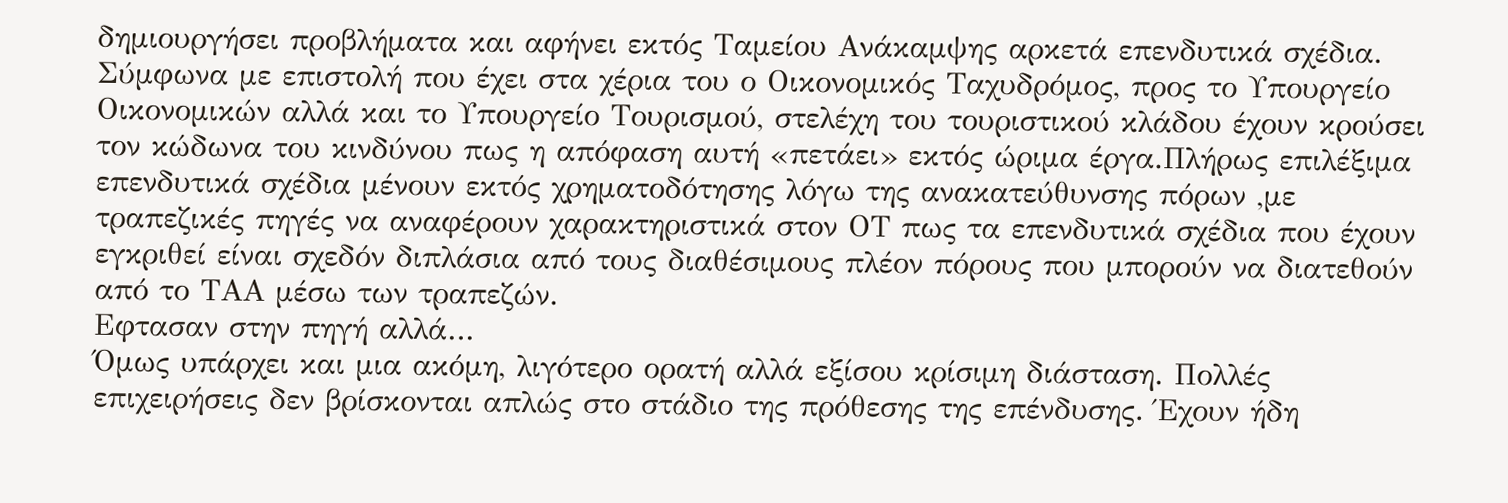δημιουργήσει προβλήματα και αφήνει εκτός Ταμείου Ανάκαμψης αρκετά επενδυτικά σχέδια.
Σύμφωνα με επιστολή που έχει στα χέρια του ο Οικονομικός Ταχυδρόμος, προς το Υπουργείο Οικονομικών αλλά και το Υπουργείο Τουρισμού, στελέχη του τουριστικού κλάδου έχουν κρούσει τον κώδωνα του κινδύνου πως η απόφαση αυτή «πετάει» εκτός ώριμα έργα.Πλήρως επιλέξιμα επενδυτικά σχέδια μένουν εκτός χρηματοδότησης λόγω της ανακατεύθυνσης πόρων ,με τραπεζικές πηγές να αναφέρουν χαρακτηριστικά στον ΟΤ πως τα επενδυτικά σχέδια που έχουν εγκριθεί είναι σχεδόν διπλάσια από τους διαθέσιμους πλέον πόρους που μπορούν να διατεθούν από το ΤΑΑ μέσω των τραπεζών.
Εφτασαν στην πηγή αλλά…
Όμως υπάρχει και μια ακόμη, λιγότερο ορατή αλλά εξίσου κρίσιμη διάσταση. Πολλές επιχειρήσεις δεν βρίσκονται απλώς στο στάδιο της πρόθεσης της επένδυσης. Έχουν ήδη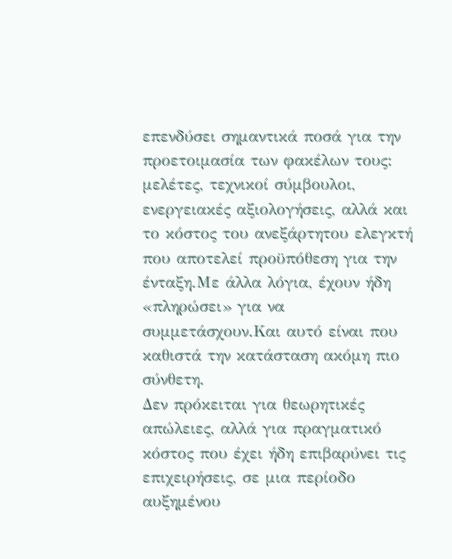επενδύσει σημαντικά ποσά για την προετοιμασία των φακέλων τους: μελέτες, τεχνικοί σύμβουλοι, ενεργειακές αξιολογήσεις, αλλά και το κόστος του ανεξάρτητου ελεγκτή που αποτελεί προϋπόθεση για την ένταξη.Με άλλα λόγια, έχουν ήδη «πληρώσει» για να συμμετάσχουν.Και αυτό είναι που καθιστά την κατάσταση ακόμη πιο σύνθετη.
Δεν πρόκειται για θεωρητικές απώλειες, αλλά για πραγματικό κόστος που έχει ήδη επιβαρύνει τις επιχειρήσεις, σε μια περίοδο αυξημένου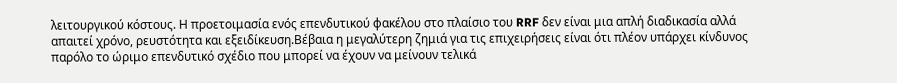λειτουργικού κόστους. Η προετοιμασία ενός επενδυτικού φακέλου στο πλαίσιο του RRF δεν είναι μια απλή διαδικασία αλλά απαιτεί χρόνο, ρευστότητα και εξειδίκευση.Βέβαια η μεγαλύτερη ζημιά για τις επιχειρήσεις είναι ότι πλέον υπάρχει κίνδυνος παρόλο το ώριμο επενδυτικό σχέδιο που μπορεί να έχουν να μείνουν τελικά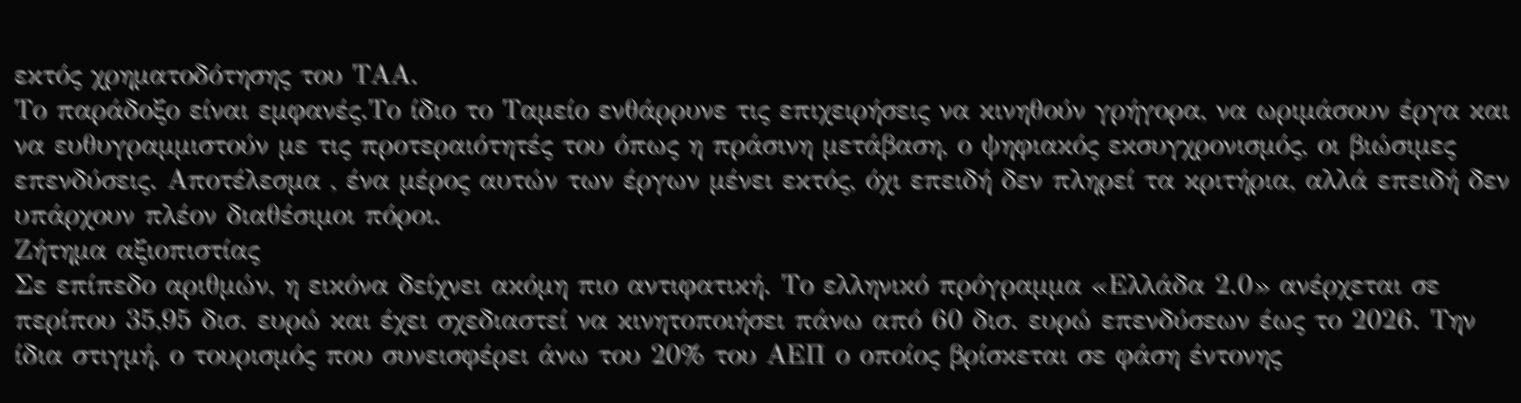εκτός χρηματοδότησης του ΤΑΑ.
Το παράδοξο είναι εμφανές.Το ίδιο το Ταμείο ενθάρρυνε τις επιχειρήσεις να κινηθούν γρήγορα, να ωριμάσουν έργα και να ευθυγραμμιστούν με τις προτεραιότητές του όπως η πράσινη μετάβαση, ο ψηφιακός εκσυγχρονισμός, οι βιώσιμες επενδύσεις. Αποτέλεσμα , ένα μέρος αυτών των έργων μένει εκτός, όχι επειδή δεν πληρεί τα κριτήρια, αλλά επειδή δεν υπάρχουν πλέον διαθέσιμοι πόροι.
Ζήτημα αξιοπιστίας
Σε επίπεδο αριθμών, η εικόνα δείχνει ακόμη πιο αντιφατική. Το ελληνικό πρόγραμμα «Ελλάδα 2.0» ανέρχεται σε περίπου 35,95 δισ. ευρώ και έχει σχεδιαστεί να κινητοποιήσει πάνω από 60 δισ. ευρώ επενδύσεων έως το 2026. Την ίδια στιγμή, ο τουρισμός που συνεισφέρει άνω του 20% του ΑΕΠ ο οποίος βρίσκεται σε φάση έντονης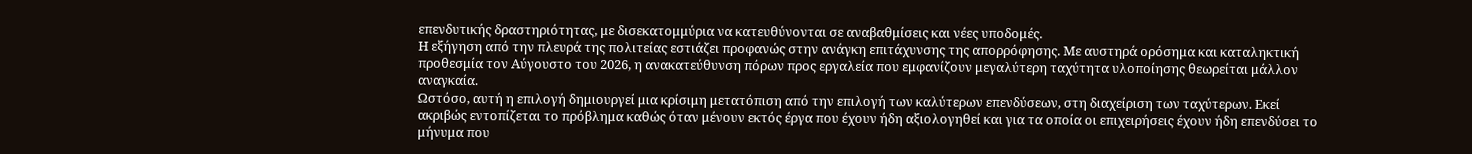επενδυτικής δραστηριότητας, με δισεκατομμύρια να κατευθύνονται σε αναβαθμίσεις και νέες υποδομές.
Η εξήγηση από την πλευρά της πολιτείας εστιάζει προφανώς στην ανάγκη επιτάχυνσης της απορρόφησης. Με αυστηρά ορόσημα και καταληκτική προθεσμία τον Αύγουστο του 2026, η ανακατεύθυνση πόρων προς εργαλεία που εμφανίζουν μεγαλύτερη ταχύτητα υλοποίησης θεωρείται μάλλον αναγκαία.
Ωστόσο, αυτή η επιλογή δημιουργεί μια κρίσιμη μετατόπιση από την επιλογή των καλύτερων επενδύσεων, στη διαχείριση των ταχύτερων. Εκεί ακριβώς εντοπίζεται το πρόβλημα καθώς όταν μένουν εκτός έργα που έχουν ήδη αξιολογηθεί και για τα οποία οι επιχειρήσεις έχουν ήδη επενδύσει το μήνυμα που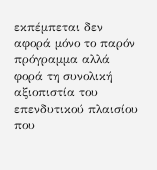εκπέμπεται δεν αφορά μόνο το παρόν πρόγραμμα αλλά φορά τη συνολική αξιοπιστία του επενδυτικού πλαισίου που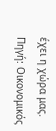έχει η χώρα μας.
Πηγή: Οικονομικός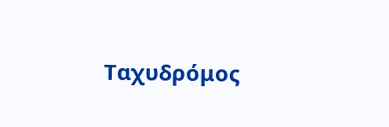Ταχυδρόμος